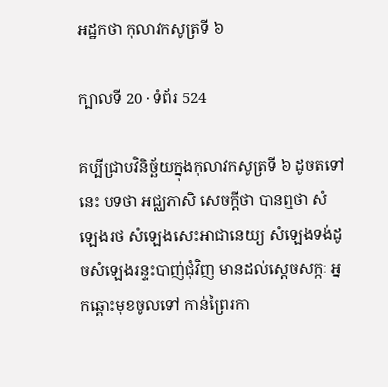អដ្ឋកថា កុលាវកសូត្រទី ៦

ក្បាលទី 20 · ទំព័រ 524

គប្បីជ្រាបវិនិច្ឆ័យក្នុងកុលាវកសូត្រទី ៦ ដូចតទៅនេះ បទថា អជ្ឈភាសិ សេចក្តីថា បានឮថា សំឡេងរថ សំឡេងសេះអាជានេយ្យ សំឡេងទង់ដូចសំឡេងរន្ទះបាញ់ជុំវិញ មានដល់ស្តេចសក្កៈ អ្នកឆ្ពោះមុខចូលទៅ កាន់ព្រៃរកា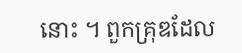នោះ ។ ពួកគ្រុឌដែល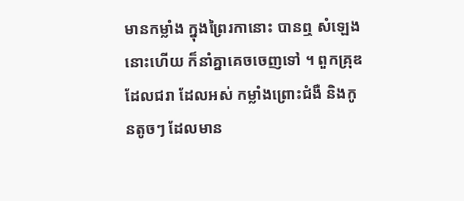មានកម្លាំង ក្នុងព្រៃរកានោះ បានឮ សំឡេងនោះហើយ ក៏នាំគ្នាគេចចេញទៅ ។ ពួកគ្រុឌដែលជរា ដែលអស់ កម្លាំងព្រោះជំងឺ និងកូនតូចៗ ដែលមាន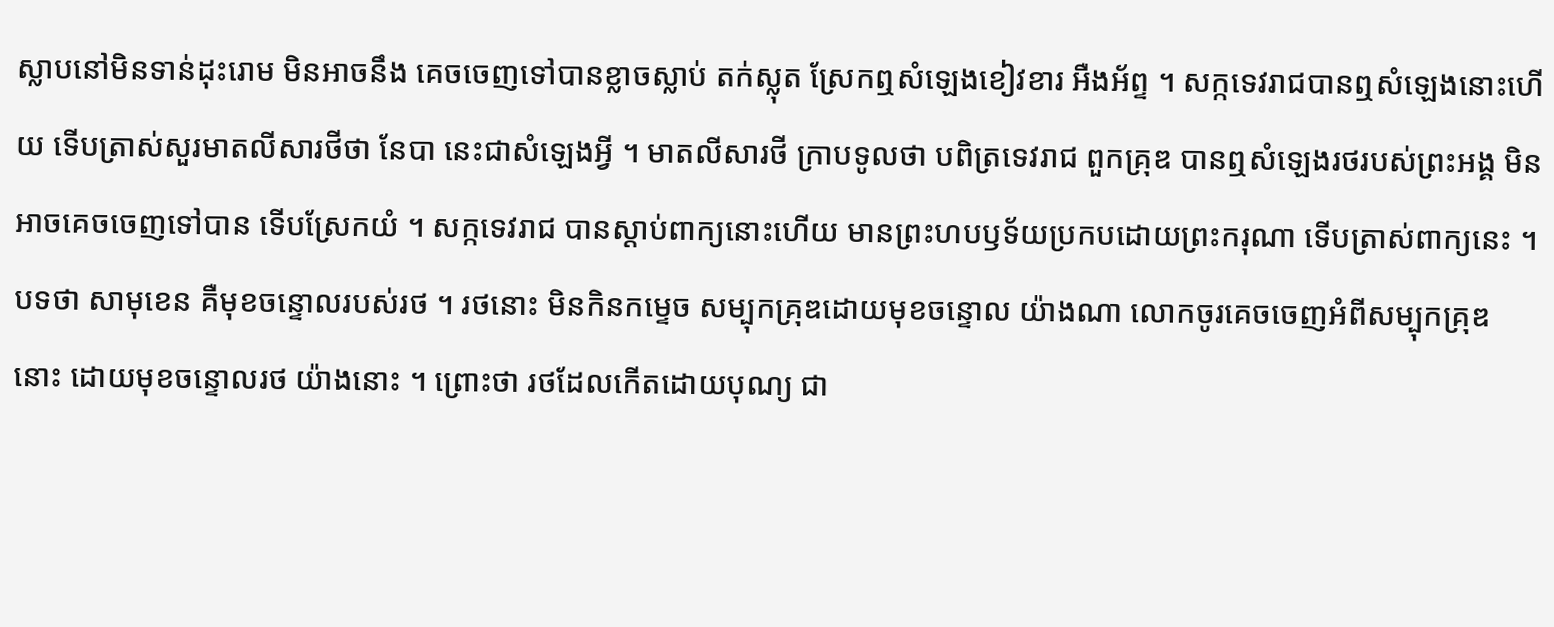ស្លាបនៅមិនទាន់ដុះរោម មិនអាចនឹង គេចចេញទៅបានខ្លាចស្លាប់ តក់ស្លុត ស្រែកឮសំឡេងខៀវខារ អឺងអ័ព្ទ ។ សក្កទេវរាជបានឮសំឡេងនោះហើយ ទើបត្រាស់សួរមាតលីសារថីថា នែបា នេះជាសំឡេងអ្វី ។ មាតលីសារថី ក្រាបទូលថា បពិត្រទេវរាជ ពួកគ្រុឌ បានឮសំឡេងរថរបស់ព្រះអង្គ មិនអាចគេចចេញទៅបាន ទើបស្រែកយំ ។ សក្កទេវរាជ បានស្តាប់ពាក្យនោះហើយ មានព្រះហបឫទ័យប្រកបដោយព្រះករុណា ទើបត្រាស់ពាក្យនេះ ។ បទថា សាមុខេន គឺមុខចន្ទោលរបស់រថ ។ រថនោះ មិនកិនកម្ទេច សម្បុកគ្រុឌដោយមុខចន្ទោល យ៉ាងណា លោកចូរគេចចេញអំពីសម្បុកគ្រុឌ នោះ ដោយមុខចន្ទោលរថ យ៉ាងនោះ ។ ព្រោះថា រថដែលកើតដោយបុណ្យ ជា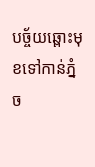បច្ច័យឆ្ពោះមុខទៅកាន់ភ្នំច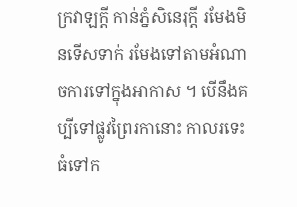ក្រវាឡក្តី កាន់ភ្នំសិនេរុក្តី រមែងមិនទើសទាក់ រមែងទៅតាមអំណាចការទៅក្នុងអាកាស ។ បើនឹងគប្បីទៅផ្លូវព្រៃរកានោះ កាលរទេះធំទៅក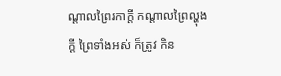ណ្តាលព្រៃរកាក្តី កណ្តាលព្រៃល្ហុងក្តី ព្រៃទាំងអស់ ក៏ត្រូវ កិន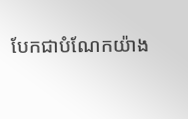បែកជាបំណែកយ៉ាង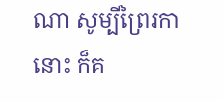ណា សូម្បីព្រៃរកានោះ ក៏គ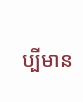ប្បីមាន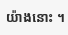យ៉ាងនោះ ។